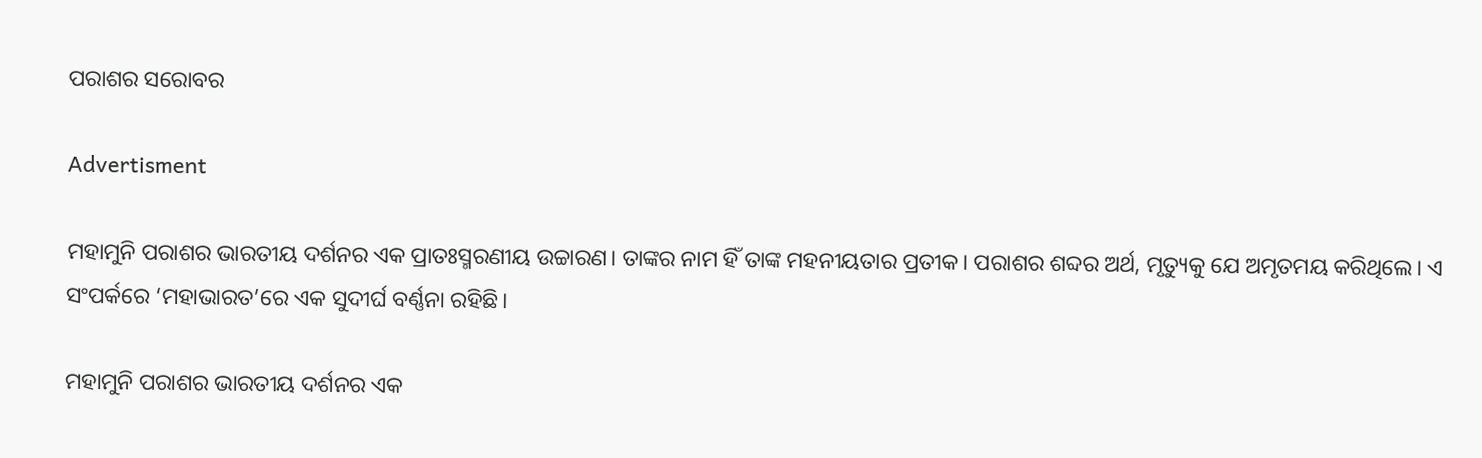ପରାଶର ସରୋବର

Advertisment

ମହାମୁନି ପରାଶର ଭାରତୀୟ ଦର୍ଶନର ଏକ ପ୍ରାତଃସ୍ମରଣୀୟ ଉଚ୍ଚାରଣ। ତାଙ୍କର ନାମ ହିଁ ତାଙ୍କ ମହନୀୟତାର ପ୍ରତୀକ। ପରାଶର ଶବ୍ଦର ଅର୍ଥ, ମୃତ୍ୟୁକୁ ଯେ ଅମୃତମୟ କରିଥିଲେ। ଏ ସଂପର୍କରେ ‘ମହାଭାରତ’ରେ ଏକ ସୁଦୀର୍ଘ ବର୍ଣ୍ଣନା ରହିଛି।

ମହାମୁନି ପରାଶର ଭାରତୀୟ ଦର୍ଶନର ଏକ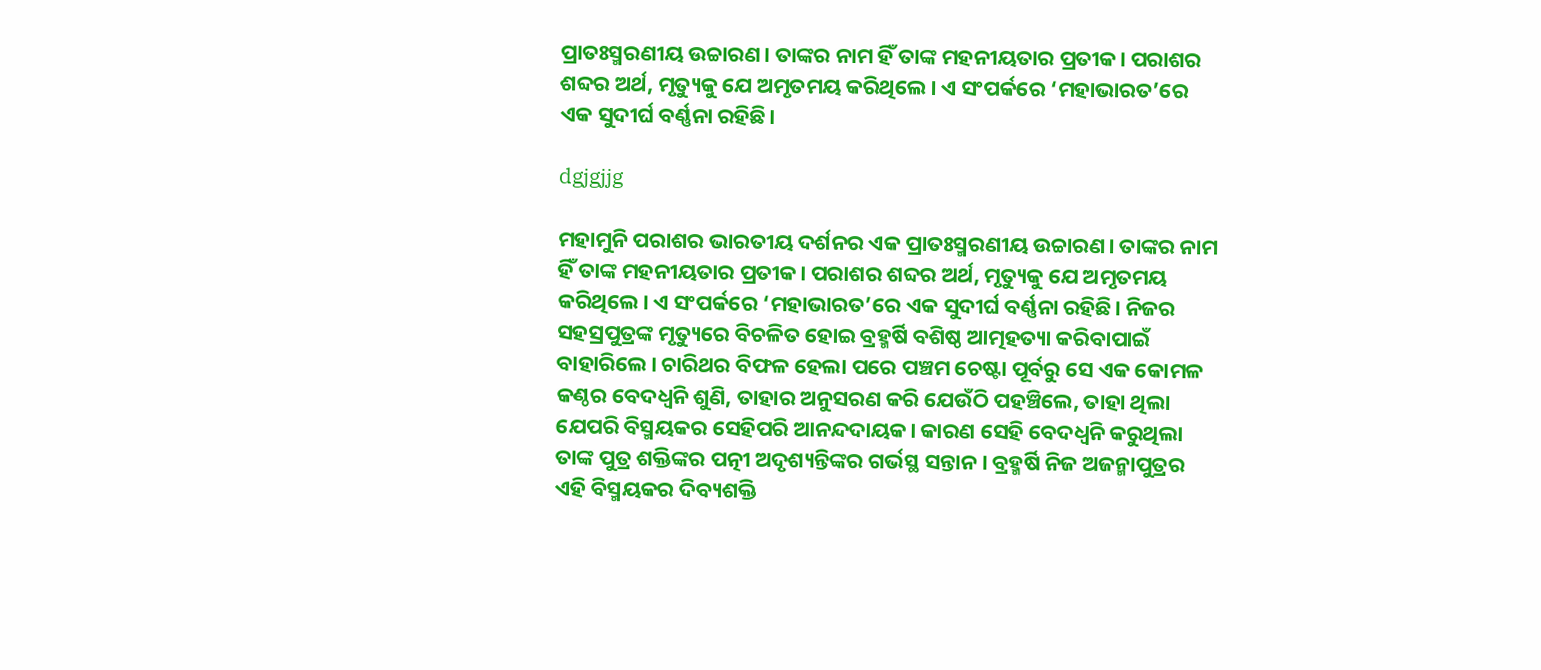ପ୍ରାତଃସ୍ମରଣୀୟ ଉଚ୍ଚାରଣ। ତାଙ୍କର ନାମ ହିଁ ତାଙ୍କ ମହନୀୟତାର ପ୍ରତୀକ। ପରାଶର ଶବ୍ଦର ଅର୍ଥ, ମୃତ୍ୟୁକୁ ଯେ ଅମୃତମୟ କରିଥିଲେ। ଏ ସଂପର୍କରେ ‘ମହାଭାରତ’ରେ ଏକ ସୁଦୀର୍ଘ ବର୍ଣ୍ଣନା ରହିଛି।

dgjgjjg

ମହାମୁନି ପରାଶର ଭାରତୀୟ ଦର୍ଶନର ଏକ ପ୍ରାତଃସ୍ମରଣୀୟ ଉଚ୍ଚାରଣ। ତାଙ୍କର ନାମ ହିଁ ତାଙ୍କ ମହନୀୟତାର ପ୍ରତୀକ। ପରାଶର ଶବ୍ଦର ଅର୍ଥ, ମୃତ୍ୟୁକୁ ଯେ ଅମୃତମୟ କରିଥିଲେ। ଏ ସଂପର୍କରେ ‘ମହାଭାରତ’ରେ ଏକ ସୁଦୀର୍ଘ ବର୍ଣ୍ଣନା ରହିଛି। ନିଜର ସହସ୍ରପୁତ୍ରଙ୍କ ମୃତ୍ୟୁରେ ବିଚଳିତ ହୋଇ ବ୍ରହ୍ମର୍ଷି ବଶିଷ୍ଠ ଆତ୍ମହତ୍ୟା କରିବାପାଇଁ ବାହାରିଲେ। ଚାରିଥର ବିଫଳ ହେଲା ପରେ ପଞ୍ଚମ ଚେଷ୍ଟା ପୂର୍ବରୁ ସେ ଏକ କୋମଳ କଣ୍ଠର ବେଦଧ୍ୱନି ଶୁଣି, ତାହାର ଅନୁସରଣ କରି ଯେଉଁଠି ପହଞ୍ଚିଲେ, ତାହା ଥିଲା ଯେପରି ବିସ୍ମୟକର ସେହିପରି ଆନନ୍ଦଦାୟକ। କାରଣ ସେହି ବେଦଧ୍ୱନି କରୁଥିଲା ତାଙ୍କ ପୁତ୍ର ଶକ୍ତିଙ୍କର ପତ୍ନୀ ଅଦୃଶ୍ୟନ୍ତିଙ୍କର ଗର୍ଭସ୍ଥ ସନ୍ତାନ। ବ୍ରହ୍ମର୍ଷି ନିଜ ଅଜନ୍ମାପୁତ୍ରର ଏହି ବିସ୍ମୟକର ଦିବ୍ୟଶକ୍ତି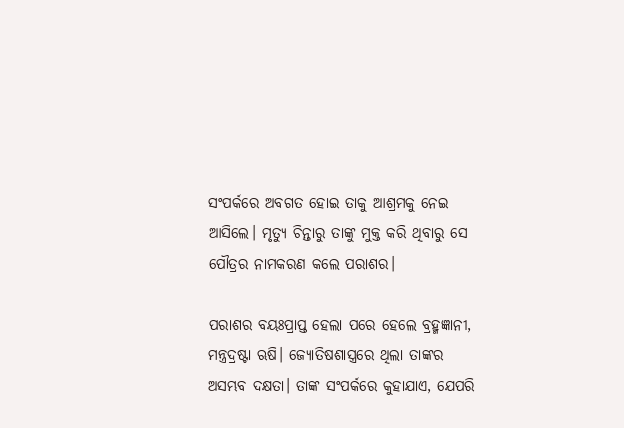ସଂପର୍କରେ ଅବଗତ ହୋଇ ତାକୁ ଆଶ୍ରମକୁ ନେଇ ଆସିଲେ। ମୃତ୍ୟୁ ଚିନ୍ତାରୁ ତାଙ୍କୁ ମୁକ୍ତ କରି ଥିବାରୁ ସେ ପୌତ୍ରର ନାମକରଣ କଲେ ପରାଶର।

ପରାଶର ବୟଃପ୍ରାପ୍ତ ହେଲା ପରେ ହେଲେ ବ୍ରହ୍ମଜ୍ଞାନୀ, ମନ୍ତ୍ରଦ୍ରଷ୍ଟା ଋଷି। ଜ୍ୟୋତିଷଶାସ୍ତ୍ରରେ ଥିଲା ତାଙ୍କର ଅସମ୍ଭବ ଦକ୍ଷତା। ତାଙ୍କ ସଂପର୍କରେ କୁହାଯାଏ, ଯେପରି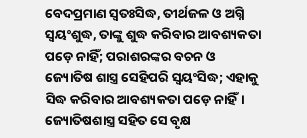ବେଦପ୍ରମାଣ ସ୍ୱତଃସିଦ୍ଧ, ତୀର୍ଥଜଳ ଓ ଅଗ୍ନି ସ୍ୱୟଂଶୁଦ୍ଧ, ତାଙ୍କୁ ଶୁଦ୍ଧ କରିବାର ଆବଶ୍ୟକତା ପଡ଼େ ନାହିଁ; ପରାଶରଙ୍କର ବଚନ ଓ ଜ୍ୟୋତିଷ ଶାସ୍ତ୍ର ସେହିପରି ସ୍ୱୟଂସିଦ୍ଧ; ଏହାକୁ ସିଦ୍ଧ କରିବାର ଆବଶ୍ୟକତା ପଡ଼େ ନାହିଁ। ଜ୍ୟୋତିଷଶାସ୍ତ୍ର ସହିତ ସେ ବୃକ୍ଷ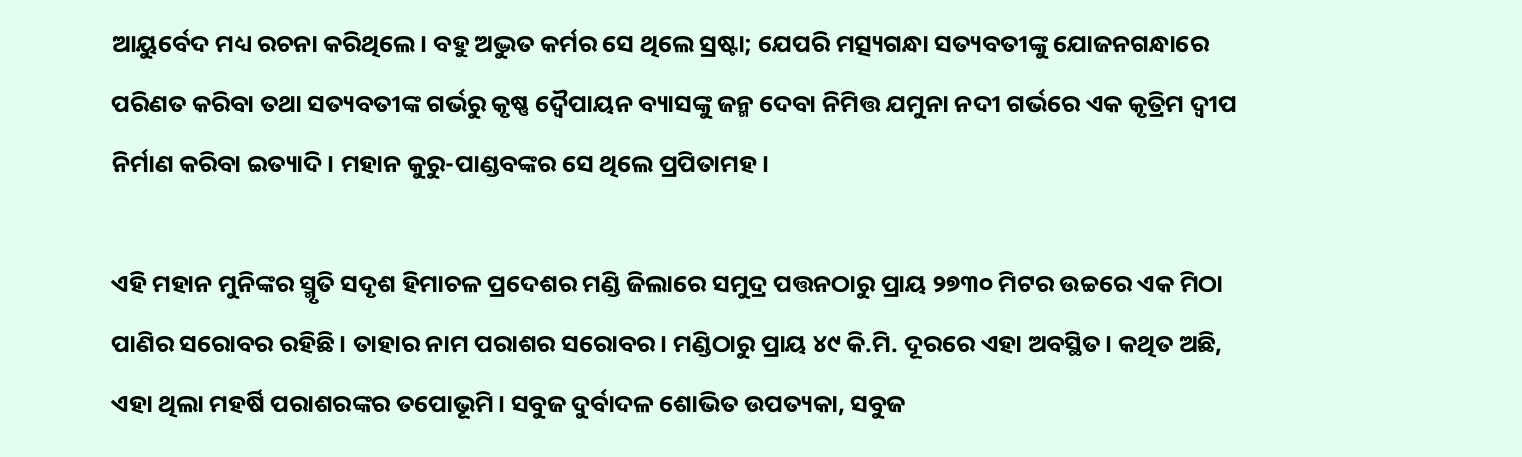ଆୟୁର୍ବେଦ ମଧ୍ୟ ରଚନା କରିଥିଲେ। ବହୁ ଅଦ୍ଭୁତ କର୍ମର ସେ ଥିଲେ ସ୍ରଷ୍ଟା; ଯେପରି ମତ୍ସ୍ୟଗନ୍ଧା ସତ୍ୟବତୀଙ୍କୁ ଯୋଜନଗନ୍ଧାରେ ପରିଣତ କରିବା ତଥା ସତ୍ୟବତୀଙ୍କ ଗର୍ଭରୁ କୃଷ୍ଣ ଦ୍ୱୈପାୟନ ବ୍ୟାସଙ୍କୁ ଜନ୍ମ ଦେବା ନିମିତ୍ତ ଯମୁନା ନଦୀ ଗର୍ଭରେ ଏକ କୃତ୍ରିମ ଦ୍ୱୀପ ନିର୍ମାଣ କରିବା ଇତ୍ୟାଦି। ମହାନ କୁରୁ-ପାଣ୍ଡବଙ୍କର ସେ ଥିଲେ ପ୍ରପିତାମହ।

ଏହି ମହାନ ମୁନିଙ୍କର ସ୍ମୃତି ସଦୃଶ ହିମାଚଳ ପ୍ରଦେଶର ମଣ୍ଡି ଜିଲାରେ ସମୁଦ୍ର ପତ୍ତନଠାରୁ ପ୍ରାୟ ୨୭୩୦ ମିଟର ଉଚ୍ଚରେ ଏକ ମିଠା ପାଣିର ସରୋବର ରହିଛି। ତାହାର ନାମ ପରାଶର ସରୋବର। ମଣ୍ଡିଠାରୁ ପ୍ରାୟ ୪୯ କି.ମି. ଦୂରରେ ଏହା ଅବସ୍ଥିତ। କଥିତ ଅଛି, ଏହା ଥିଲା ମହର୍ଷି ପରାଶରଙ୍କର ତପୋଭୂମି। ସବୁଜ ଦୁର୍ବାଦଳ ଶୋଭିତ ଉପତ୍ୟକା, ସବୁଜ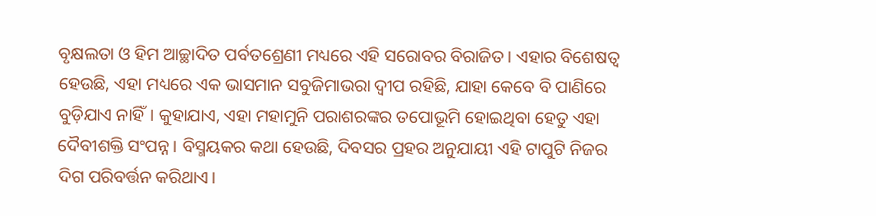ବୃକ୍ଷଲତା ଓ ହିମ ଆଚ୍ଛାଦିତ ପର୍ବତଶ୍ରେଣୀ ମଧ୍ୟରେ ଏହି ସରୋବର ବିରାଜିତ। ଏହାର ବିଶେଷତ୍ୱ ହେଉଛି, ଏହା ମଧ୍ୟରେ ଏକ ଭାସମାନ ସବୁଜିମାଭରା ଦ୍ୱୀପ ରହିଛି, ଯାହା କେବେ ବି ପାଣିରେ ବୁଡ଼ିଯାଏ ନାହିଁ। କୁହାଯାଏ, ଏହା ମହାମୁନି ପରାଶରଙ୍କର ତପୋଭୂମି ହୋଇଥିବା ହେତୁ ଏହା ଦୈବୀଶକ୍ତି ସଂପନ୍ନ। ବିସ୍ମୟକର କଥା ହେଉଛି, ଦିବସର ପ୍ରହର ଅନୁଯାୟୀ ଏହି ଟାପୁଟି ନିଜର ଦିଗ ପରିବର୍ତ୍ତନ କରିଥାଏ।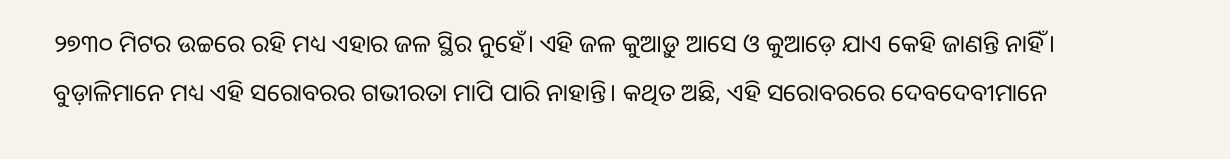୨୭୩୦ ମିଟର ଉଚ୍ଚରେ ରହି ମଧ୍ୟ ଏହାର ଜଳ ସ୍ଥିର ନୁହେଁ। ଏହି ଜଳ କୁଆଡ଼ୁ ଆସେ ଓ କୁଆଡ଼େ ଯାଏ କେହି ଜାଣନ୍ତି ନାହିଁ। ବୁଡ଼ାଳିମାନେ ମଧ୍ୟ ଏହି ସରୋବରର ଗଭୀରତା ମାପି ପାରି ନାହାନ୍ତି। କଥିତ ଅଛି, ଏହି ସରୋବରରେ ଦେବଦେବୀମାନେ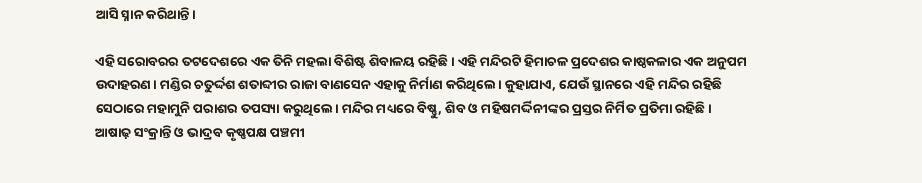ଆସି ସ୍ନାନ କରିଥାନ୍ତି।

ଏହି ସରୋବରର ତଟଦେଶରେ ଏକ ତିନି ମହଲା ବିଶିଷ୍ଟ ଶିବାଳୟ ରହିଛି। ଏହି ମନ୍ଦିରଟି ହିମାଚଳ ପ୍ରଦେଶର କାଷ୍ଠକଳାର ଏକ ଅନୁପମ ଉଦାହରଣ। ମଣ୍ଡିର ଚତୁର୍ଦ୍ଦଶ ଶତାବ୍ଦୀର ରାଜା ବାଣସେନ ଏହାକୁ ନିର୍ମାଣ କରିଥିଲେ। କୁହାଯାଏ, ଯେଉଁ ସ୍ଥାନରେ ଏହି ମନ୍ଦିର ରହିଛି ସେଠାରେ ମହାମୁନି ପରାଶର ତପସ୍ୟା କରୁଥିଲେ। ମନ୍ଦିର ମଧ୍ୟରେ ବିଷ୍ଣୁ, ଶିବ ଓ ମହିଷମର୍ଦ୍ଦିନୀଙ୍କର ପ୍ରସ୍ତର ନିର୍ମିତ ପ୍ରତିମା ରହିଛି। ଆଷାଢ଼ ସଂକ୍ରାନ୍ତି ଓ ଭାଦ୍ରବ କୃଷ୍ଣପକ୍ଷ ପଞ୍ଚମୀ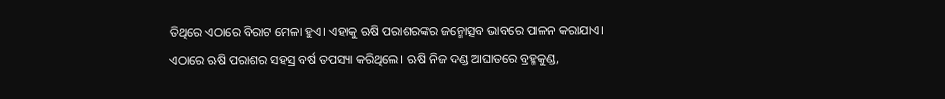ତିଥିରେ ଏଠାରେ ବିରାଟ ମେଳା ହୁଏ। ଏହାକୁ ଋଷି ପରାଶରଙ୍କର ଜନ୍ମୋତ୍ସବ ଭାବରେ ପାଳନ କରାଯାଏ। ଏଠାରେ ଋଷି ପରାଶର ସହସ୍ର ବର୍ଷ ତପସ୍ୟା କରିଥିଲେ। ଋଷି ନିଜ ଦଣ୍ଡ ଆଘାତରେ ବ୍ରହ୍ମକୁଣ୍ଡ,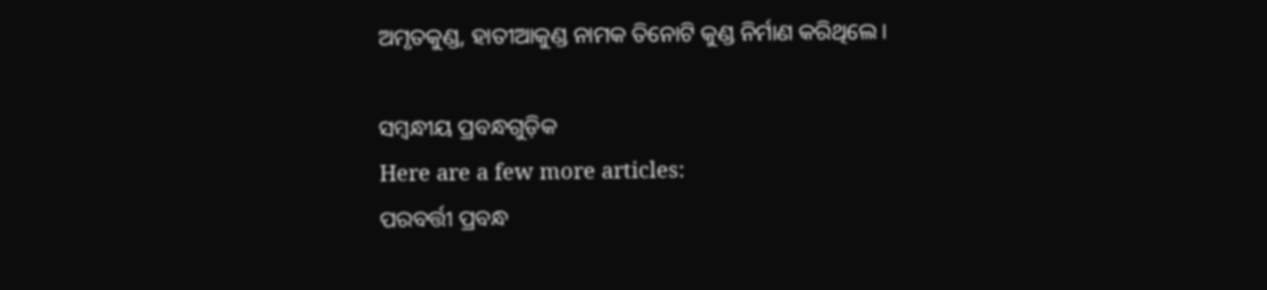ଅମୃତକୁଣ୍ଡ, ହାତୀଆକୁଣ୍ଡ ନାମକ ତିନୋଟି କୁଣ୍ଡ ନିର୍ମାଣ କରିଥିଲେ।

ସମ୍ବନ୍ଧୀୟ ପ୍ରବନ୍ଧଗୁଡ଼ିକ
Here are a few more articles:
ପରବର୍ତ୍ତୀ ପ୍ରବନ୍ଧ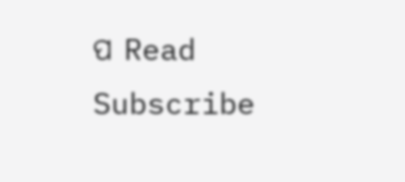ପ Read
Subscribe